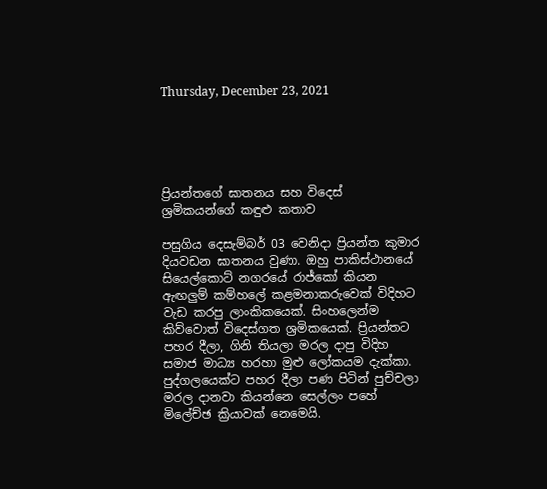Thursday, December 23, 2021





ප්‍රියන්තගේ ඝාතනය සහ විදෙස් ශ්‍රමිකයන්ගේ කඳුළු කතාව

පසුගිය දෙසැම්බර් 03 වෙනිදා ප්‍රියන්ත කුමාර දියවඩන ඝාතනය වුණා. ඔහු පාකිස්ථානයේ සියෙල්කොට් නගරයේ රාජ්කෝ කියන ඇඟලුම් කම්හලේ කළමනාකරුවෙක් විදිහට වැඩ කරපු ලාංකිකයෙක්. සිංහලෙන්ම කිව්වොත් විදෙස්ගත ශ්‍රමිකයෙක්. ප්‍රියන්තට පහර දීලා, ගිනි තියලා මරල දාපු විදිහ සමාජ මාධ්‍ය හරහා මුළු ලෝකයම දැක්කා. පුද්ගලයෙක්ට පහර දීලා පණ පිටින් පුච්චලා මරල දානවා කියන්නෙ සෙල්ලං පහේ මිලේච්ඡ ක්‍රියාවක් නෙමෙයි.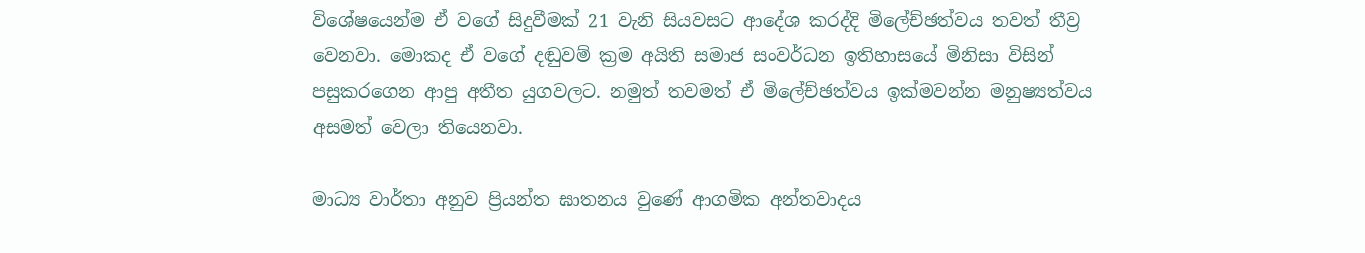විශේෂයෙන්ම ඒ වගේ සිදුවීමක් 21 වැනි සියවසට ආදේශ කරද්දි මිලේච්ඡත්වය තවත් තීව්‍ර වෙනවා. මොකද ඒ වගේ දඬුවම් ක්‍රම අයිති සමාජ සංවර්ධන ඉතිහාසයේ මිනිසා විසින් පසුකරගෙන ආපු අතීත යුගවලට. නමුත් තවමත් ඒ මිලේච්ඡත්වය ඉක්මවන්න මනුෂ්‍යත්වය අසමත් වෙලා තියෙනවා.

මාධ්‍ය වාර්තා අනුව ප්‍රියන්ත ඝාතනය වුණේ ආගමික අන්තවාදය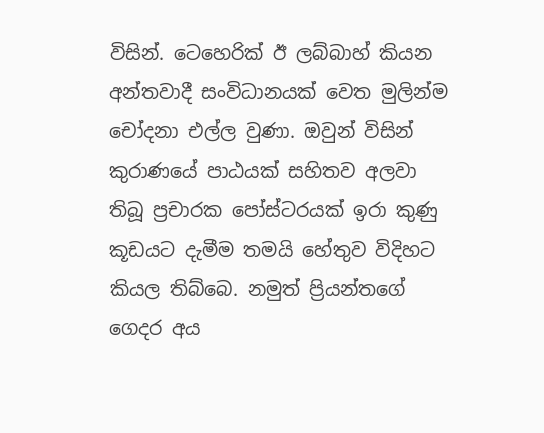විසින්. ටෙහෙරික් ඊ ලබ්බාහ් කියන අන්තවාදී සංවිධානයක් වෙත මුලින්ම චෝදනා එල්ල වුණා. ඔවුන් විසින් කුරාණයේ පාඨයක් සහිතව අලවා තිබූ ප්‍රචාරක පෝස්ටරයක් ඉරා කුණු කූඩයට දැමීම තමයි හේතුව විදිහට කියල තිබ්බෙ. නමුත් ප්‍රියන්තගේ ගෙදර අය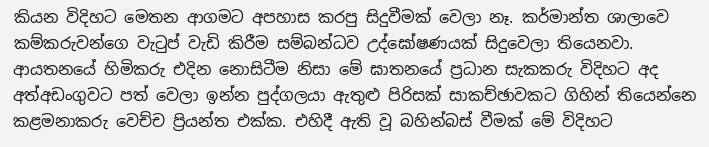කියන විදිහට මෙතන ආගමට අපහාස කරපු සිදුවීමක් වෙලා නෑ. කර්මාන්ත ශාලාවෙ කම්කරුවන්ගෙ වැටුප් වැඩි කිරීම සම්බන්ධව උද්ඝෝෂණයක් සිදුවෙලා තියෙනවා. ආයතනයේ හිමිකරු එදින නොසිටීම නිසා මේ ඝාතනයේ ප්‍රධාන සැකකරු විදිහට අද අත්අඩංගුවට පත් වෙලා ඉන්න පුද්ගලයා ඇතුළු පිරිසක් සාකච්ඡාවකට ගිහින් තියෙන්නෙ කළමනාකරු වෙච්ච ප්‍රියන්ත එක්ක. එහිදී ඇති වූ බහින්බස් වීමක් මේ විදිහට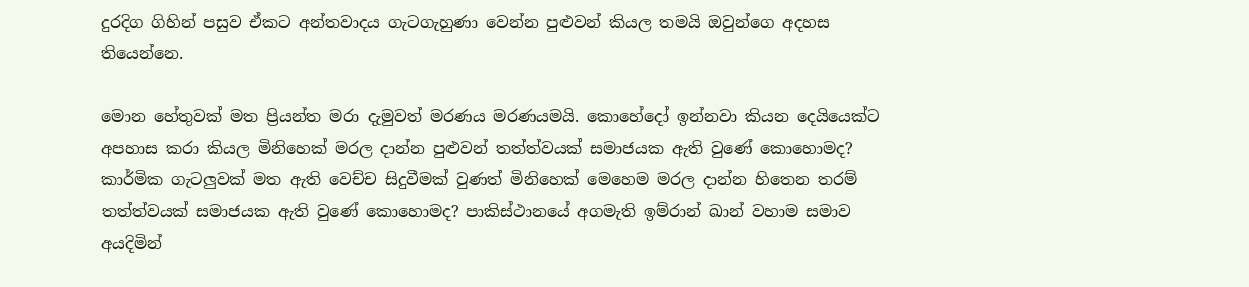දුරදිග ගිහින් පසුව ඒකට අන්තවාදය ගැටගැහුණා වෙන්න පුළුවන් කියල තමයි ඔවුන්ගෙ අදහස තියෙන්නෙ.

මොන හේතුවක් මත ප්‍රියන්ත මරා දැමුවත් මරණය මරණයමයි. කොහේදෝ ඉන්නවා කියන දෙයියෙක්ට අපහාස කරා කියල මිනිහෙක් මරල දාන්න පුළුවන් තත්ත්වයක් සමාජයක ඇති වුණේ කොහොමද? කාර්මික ගැටලුවක් මත ඇති වෙච්ච සිදුවීමක් වුණත් මිනිහෙක් මෙහෙම මරල දාන්න හිතෙන තරම් තත්ත්වයක් සමාජයක ඇති වුණේ කොහොමද? පාකිස්ථානයේ අගමැති ඉම්රාන් ඛාන් වහාම සමාව අයදිමින්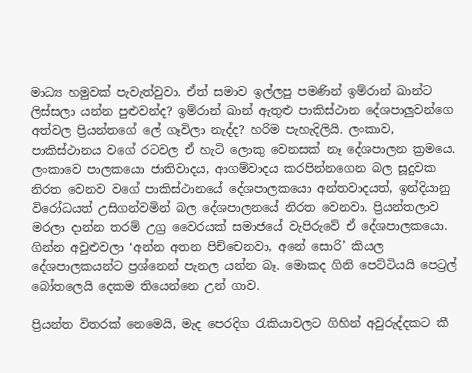මාධ්‍ය හමුවක් පැවැත්වුවා. ඒත් සමාව ඉල්ලපු පමණින් ඉම්රාන් ඛාන්ට ලිස්සලා යන්න පුළුවන්ද? ඉම්රාන් ඛාන් ඇතුළු පාකිස්ථාන දේශපාලුවන්ගෙ අත්වල ප්‍රියන්තගේ ලේ ගෑවිලා නැද්ද? හරිම පැහැදිලියි. ලංකාව, පාකිස්ථානය වගේ රටවල ඒ හැටි ලොකු වෙනසක් නෑ දේශපාලන ක්‍රමයෙ. ලංකාවෙ පාලකයො ජාතිවාදය, ආගම්වාදය කරපින්නගෙන බල සූදුවක නිරත වෙනව වගේ පාකිස්ථානයේ දේශපාලකයො අන්තවාදයත්, ඉන්දියානු විරෝධයත් උසිගන්වමින් බල දේශපාලනයේ නිරත වෙනවා. ප්‍රියන්තලාව මරලා දාන්න තරම් උග්‍ර වෛරයක් සමාජයේ වැපිරුවේ ඒ දේශපාලකයො. ගින්න අවුළුවලා ‘අන්න අතන පිච්චෙනවා, අනේ සොරි’ කියල දේශපාලකයන්ට ප්‍රශ්නෙන් පැනල යන්න බෑ. මොකද ගිනි පෙට්ටියයි පෙට්‍රල් බෝතලෙයි දෙකම තියෙන්නෙ උන් ගාව.

ප්‍රියන්ත විතරක් නෙමෙයි, මැද පෙරදිග රැකියාවලට ගිහින් අවුරුද්දකට කී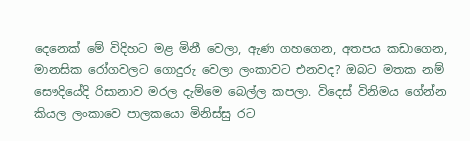දෙනෙක් මේ විදිහට මළ මිනී වෙලා, ඇණ ගහගෙන, අතපය කඩාගෙන, මානසික රෝගවලට ගොදුරු වෙලා ලංකාවට එනවද? ඔබට මතක නම් සෞදියේදි රිසානාව මරල දැම්මෙ බෙල්ල කපලා. විදෙස් විනිමය ගේන්න කියල ලංකාවෙ පාලකයො මිනිස්සු රට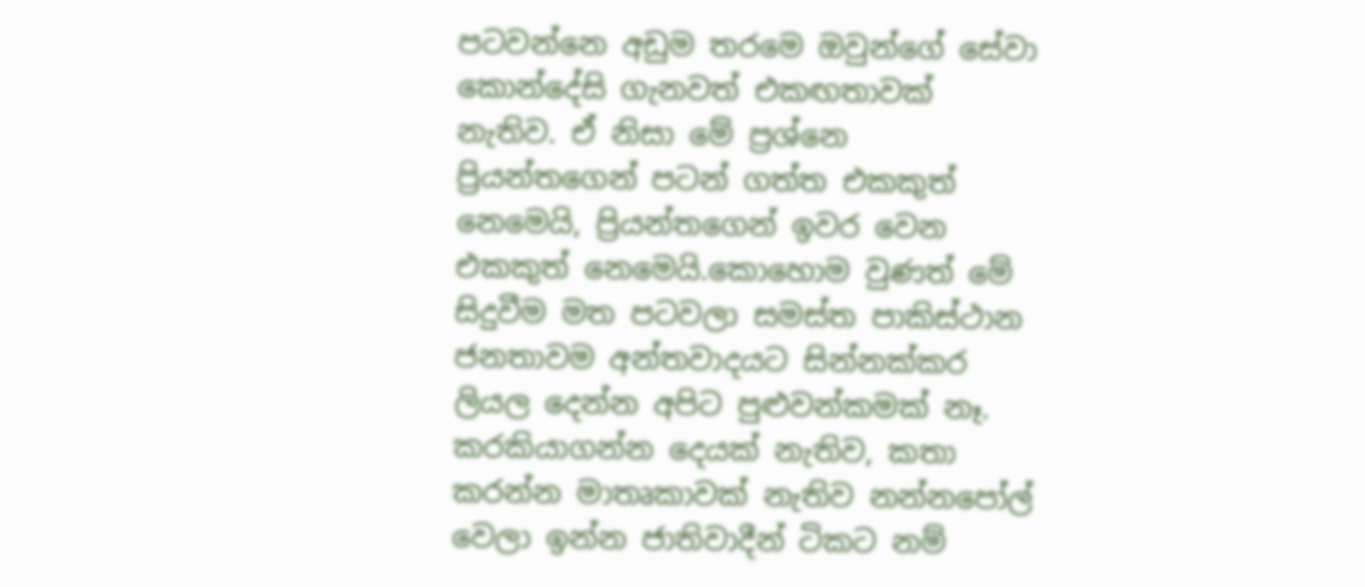පටවන්නෙ අඩුම තරමෙ ඔවුන්ගේ සේවා කොන්දේසි ගැනවත් එකඟතාවක් නැතිව. ඒ නිසා මේ ප්‍රශ්නෙ ප්‍රියන්තගෙන් පටන් ගත්ත එකකුත් නෙමෙයි, ප්‍රියන්තගෙන් ඉවර වෙන එකකුත් නෙමෙයි.කොහොම වුණත් මේ සිදුවීම මත පටවලා සමස්ත පාකිස්ථාන ජනතාවම අන්තවාදයට සින්නක්කර ලියල දෙන්න අපිට පුළුවන්කමක් නෑ. කරකියාගන්න දෙයක් නැතිව, කතා කරන්න මාතෘකාවක් නැතිව නන්නපෝල් වෙලා ඉන්න ජාතිවාදීන් ටිකට නම්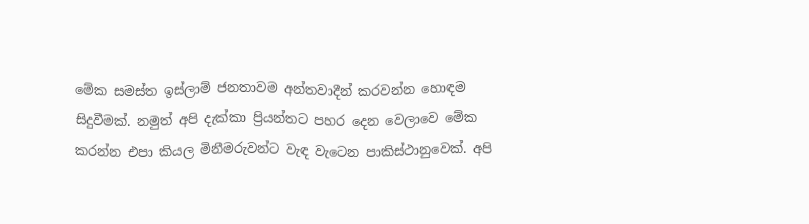මේක සමස්ත ඉස්ලාම් ජනතාවම අන්තවාදීන් කරවන්න හොඳම සිදුවීමක්. නමුත් අපි දැක්කා ප්‍රියන්තට පහර දෙන වෙලාවෙ මේක කරන්න එපා කියල මිනීමරුවන්ට වැඳ වැටෙන පාකිස්ථානුවෙක්. අපි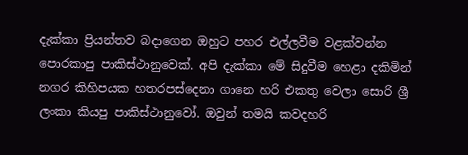දැක්කා ප්‍රියන්තව බදාගෙන ඔහුට පහර එල්ලවීම වළක්වන්න පොරකාපු පාකිස්ථානුවෙක්. අපි දැක්කා මේ සිදුවීම හෙළා දකිමින් නගර කිහිපයක හතරපස්දෙනා ගානෙ හරි එකතු වෙලා සොරි ශ්‍රී ලංකා කියපු පාකිස්ථානුවෝ. ඔවුන් තමයි කවදහරි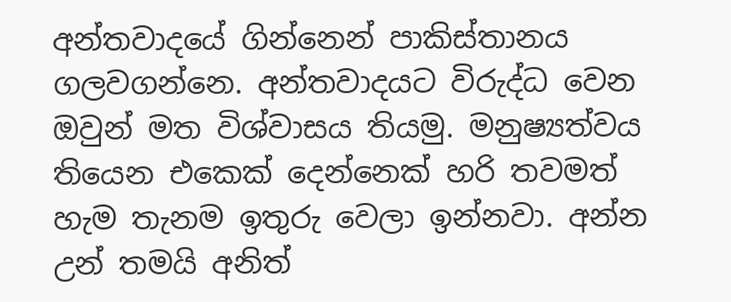අන්තවාදයේ ගින්නෙන් පාකිස්තානය ගලවගන්නෙ. අන්තවාදයට විරුද්ධ වෙන ඔවුන් මත විශ්වාසය තියමු. මනුෂ්‍යත්වය තියෙන එකෙක් දෙන්නෙක් හරි තවමත් හැම තැනම ඉතුරු වෙලා ඉන්නවා. අන්න උන් තමයි අනිත්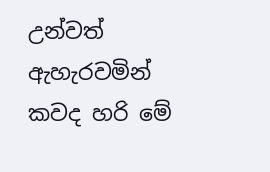උන්වත් ඇහැරවමින් කවද හරි මේ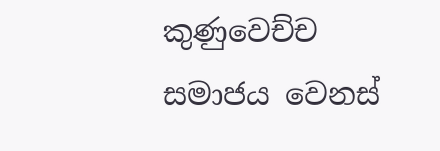කුණුවෙච්ච සමාජය වෙනස්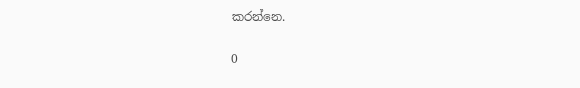කරන්නෙ.


0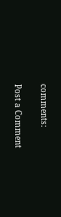comments:

Post a Comment